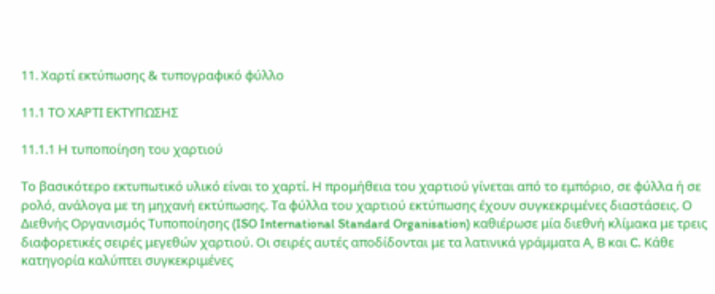11. Χαρτί εκτύπωσης & τυπογραφικό φύλλο

11.1 ΤΟ ΧΑΡΤΙ ΕΚΤΥΠΩΣΗΣ

11.1.1 Η τυποποίηση του χαρτιού

Το βασικότερο εκτυπωτικό υλικό είναι το χαρτί. Η προμήθεια του χαρτιού γίνεται από το εμπόριο, σε φύλλα ή σε ρολό, ανάλογα με τη μηχανή εκτύπωσης. Τα φύλλα του χαρτιού εκτύπωσης έχουν συγκεκριμένες διαστάσεις. Ο Διεθνής Οργανισμός Τυποποίησης (ISO International Standard Organisation) καθιέρωσε μία διεθνή κλίμακα με τρεις διαφορετικές σειρές μεγεθών χαρτιού. Οι σειρές αυτές αποδίδονται με τα λατινικά γράμματα Α, Β και C. Κάθε κατηγορία καλύπτει συγκεκριμένες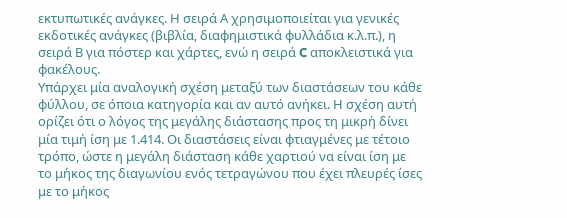εκτυπωτικές ανάγκες. Η σειρά Α χρησιμοποιείται για γενικές εκδοτικές ανάγκες (βιβλία, διαφημιστικά φυλλάδια κ.λ.π.), η σειρά Β για πόστερ και χάρτες, ενώ η σειρά C αποκλειστικά για φακέλους.
Υπάρχει μία αναλογική σχέση μεταξύ των διαστάσεων του κάθε φύλλου, σε όποια κατηγορία και αν αυτό ανήκει. Η σχέση αυτή ορίζει ότι ο λόγος της μεγάλης διάστασης προς τη μικρή δίνει μία τιμή ίση με 1.414. Οι διαστάσεις είναι φτιαγμένες με τέτοιο τρόπο, ώστε η μεγάλη διάσταση κάθε χαρτιού να είναι ίση με το μήκος της διαγωνίου ενός τετραγώνου που έχει πλευρές ίσες με το μήκος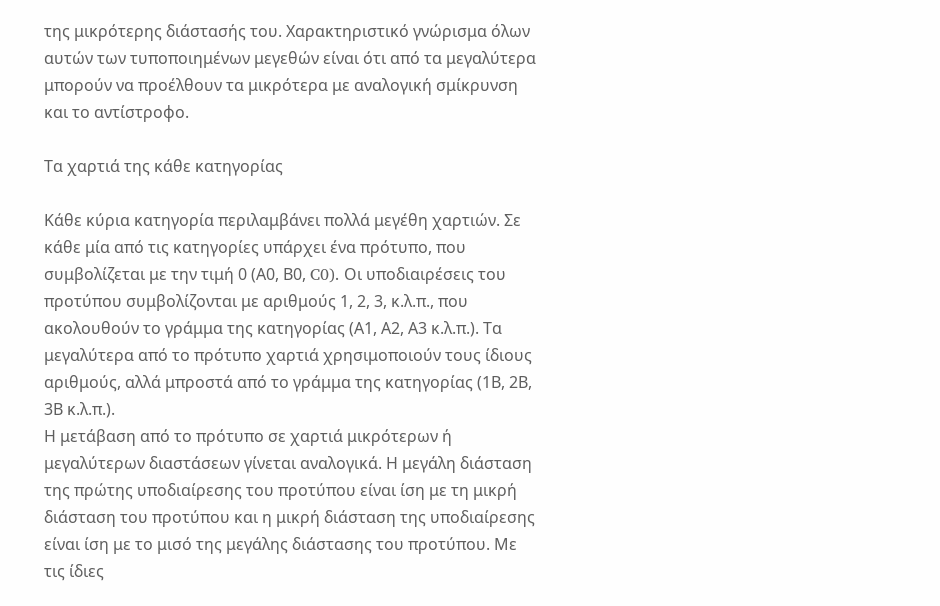της μικρότερης διάστασής του. Χαρακτηριστικό γνώρισμα όλων αυτών των τυποποιημένων μεγεθών είναι ότι από τα μεγαλύτερα μπορούν να προέλθουν τα μικρότερα με αναλογική σμίκρυνση και το αντίστροφο.

Τα χαρτιά της κάθε κατηγορίας

Κάθε κύρια κατηγορία περιλαμβάνει πολλά μεγέθη χαρτιών. Σε κάθε μία από τις κατηγορίες υπάρχει ένα πρότυπο, που συμβολίζεται με την τιμή 0 (Α0, Β0, C0). Οι υποδιαιρέσεις του προτύπου συμβολίζονται με αριθμούς 1, 2, 3, κ.λ.π., που ακολουθούν το γράμμα της κατηγορίας (Α1, Α2, Α3 κ.λ.π.). Τα μεγαλύτερα από το πρότυπο χαρτιά χρησιμοποιούν τους ίδιους αριθμούς, αλλά μπροστά από το γράμμα της κατηγορίας (1Β, 2Β, 3Β κ.λ.π.).
Η μετάβαση από το πρότυπο σε χαρτιά μικρότερων ή μεγαλύτερων διαστάσεων γίνεται αναλογικά. Η μεγάλη διάσταση της πρώτης υποδιαίρεσης του προτύπου είναι ίση με τη μικρή διάσταση του προτύπου και η μικρή διάσταση της υποδιαίρεσης είναι ίση με το μισό της μεγάλης διάστασης του προτύπου. Με τις ίδιες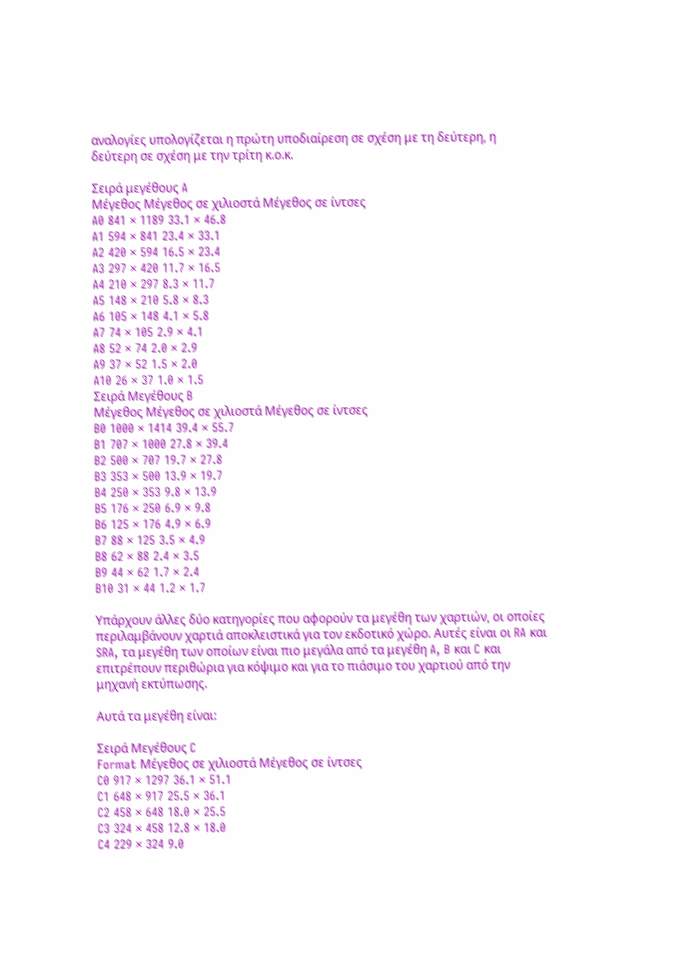αναλογίες υπολογίζεται η πρώτη υποδιαίρεση σε σχέση με τη δεύτερη, η δεύτερη σε σχέση με την τρίτη κ.ο.κ.

Σειρά μεγέθους A
Μέγεθος Μέγεθος σε χιλιοστά Μέγεθος σε ίντσες
A0 841 × 1189 33.1 × 46.8
A1 594 × 841 23.4 × 33.1
A2 420 × 594 16.5 × 23.4
A3 297 × 420 11.7 × 16.5
A4 210 × 297 8.3 × 11.7
A5 148 × 210 5.8 × 8.3
A6 105 × 148 4.1 × 5.8
A7 74 × 105 2.9 × 4.1
A8 52 × 74 2.0 × 2.9
A9 37 × 52 1.5 × 2.0
A10 26 × 37 1.0 × 1.5
Σειρά Μεγέθους B
Μέγεθος Μέγεθος σε χιλιοστά Μέγεθος σε ίντσες
B0 1000 × 1414 39.4 × 55.7
B1 707 × 1000 27.8 × 39.4
B2 500 × 707 19.7 × 27.8
B3 353 × 500 13.9 × 19.7
B4 250 × 353 9.8 × 13.9
B5 176 × 250 6.9 × 9.8
B6 125 × 176 4.9 × 6.9
B7 88 × 125 3.5 × 4.9
B8 62 × 88 2.4 × 3.5
B9 44 × 62 1.7 × 2.4
B10 31 × 44 1.2 × 1.7

Υπάρχουν άλλες δύο κατηγορίες που αφορούν τα μεγέθη των χαρτιών, οι οποίες περιλαμβάνουν χαρτιά αποκλειστικά για τον εκδοτικό χώρο. Αυτές είναι οι RA και SRA, τα μεγέθη των οποίων είναι πιο μεγάλα από τα μεγέθη A, B και C και επιτρέπουν περιθώρια για κόψιμο και για το πιάσιμο του χαρτιού από την μηχανή εκτύπωσης.

Αυτά τα μεγέθη είναι:

Σειρά Μεγέθους C
Format Μέγεθος σε χιλιοστά Μέγεθος σε ίντσες
C0 917 × 1297 36.1 × 51.1
C1 648 × 917 25.5 × 36.1
C2 458 × 648 18.0 × 25.5
C3 324 × 458 12.8 × 18.0
C4 229 × 324 9.0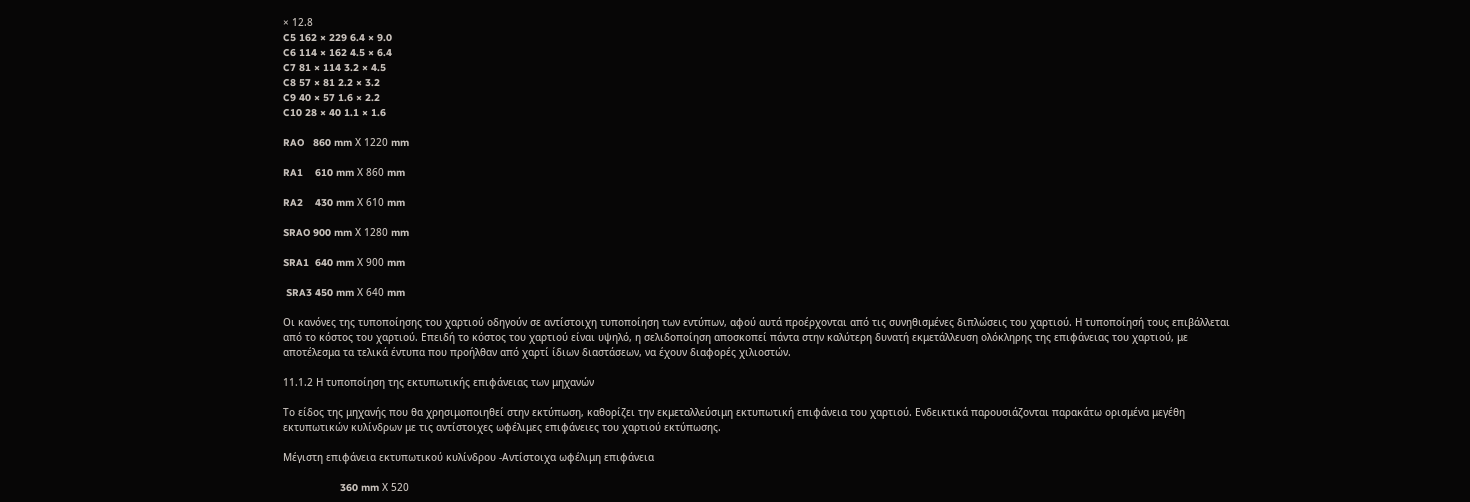× 12.8
C5 162 × 229 6.4 × 9.0
C6 114 × 162 4.5 × 6.4
C7 81 × 114 3.2 × 4.5
C8 57 × 81 2.2 × 3.2
C9 40 × 57 1.6 × 2.2
C10 28 × 40 1.1 × 1.6

RAO   860 mm Χ 1220 mm

RA1    610 mm Χ 860 mm

RA2    430 mm Χ 610 mm

SRAO 900 mm Χ 1280 mm

SRA1  640 mm Χ 900 mm

 SRA3 450 mm Χ 640 mm

Οι κανόνες της τυποποίησης του χαρτιού οδηγούν σε αντίστοιχη τυποποίηση των εντύπων, αφού αυτά προέρχονται από τις συνηθισμένες διπλώσεις του χαρτιού. Η τυποποίησή τους επιβάλλεται από το κόστος του χαρτιού. Επειδή το κόστος του χαρτιού είναι υψηλό, η σελιδοποίηση αποσκοπεί πάντα στην καλύτερη δυνατή εκμετάλλευση ολόκληρης της επιφάνειας του χαρτιού, με αποτέλεσμα τα τελικά έντυπα που προήλθαν από χαρτί ίδιων διαστάσεων, να έχουν διαφορές χιλιοστών.

11.1.2 Η τυποποίηση της εκτυπωτικής επιφάνειας των μηχανών

Το είδος της μηχανής που θα χρησιμοποιηθεί στην εκτύπωση, καθορίζει την εκμεταλλεύσιμη εκτυπωτική επιφάνεια του χαρτιού. Ενδεικτικά παρουσιάζονται παρακάτω ορισμένα μεγέθη εκτυπωτικών κυλίνδρων με τις αντίστοιχες ωφέλιμες επιφάνειες του χαρτιού εκτύπωσης.

Μέγιστη επιφάνεια εκτυπωτικού κυλίνδρου -Αντίστοιχα ωφέλιμη επιφάνεια

                   360 mm Χ 520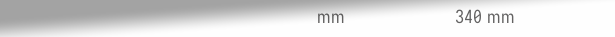mm                      340 mm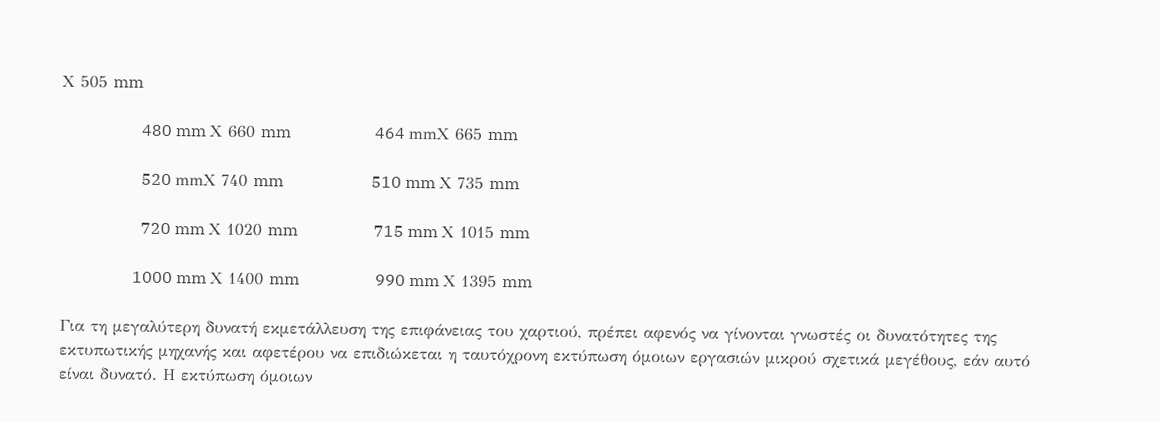Χ 505 mm

                    480 mm Χ 660 mm                     464 mmΧ 665 mm

                    520 mmΧ 740 mm                      510 mm Χ 735 mm

                    720 mm Χ 1020 mm                   715 mm Χ 1015 mm

                  1000 mm Χ 1400 mm                   990 mm Χ 1395 mm

Για τη μεγαλύτερη δυνατή εκμετάλλευση της επιφάνειας του χαρτιού, πρέπει αφενός να γίνονται γνωστές οι δυνατότητες της εκτυπωτικής μηχανής και αφετέρου να επιδιώκεται η ταυτόχρονη εκτύπωση όμοιων εργασιών μικρού σχετικά μεγέθους, εάν αυτό είναι δυνατό. Η εκτύπωση όμοιων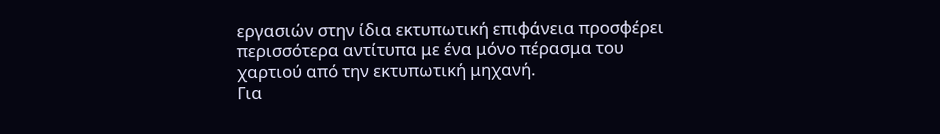εργασιών στην ίδια εκτυπωτική επιφάνεια προσφέρει περισσότερα αντίτυπα με ένα μόνο πέρασμα του χαρτιού από την εκτυπωτική μηχανή.
Για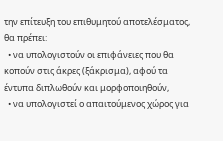την επίτευξη του επιθυμητού αποτελέσματος, θα πρέπει:
  • να υπολογιστούν οι επιφάνειες που θα κοπούν στις άκρες (ξάκρισμα), αφού τα έντυπα διπλωθούν και μορφοποιηθούν,
  • να υπολογιστεί ο απαιτούμενος χώρος για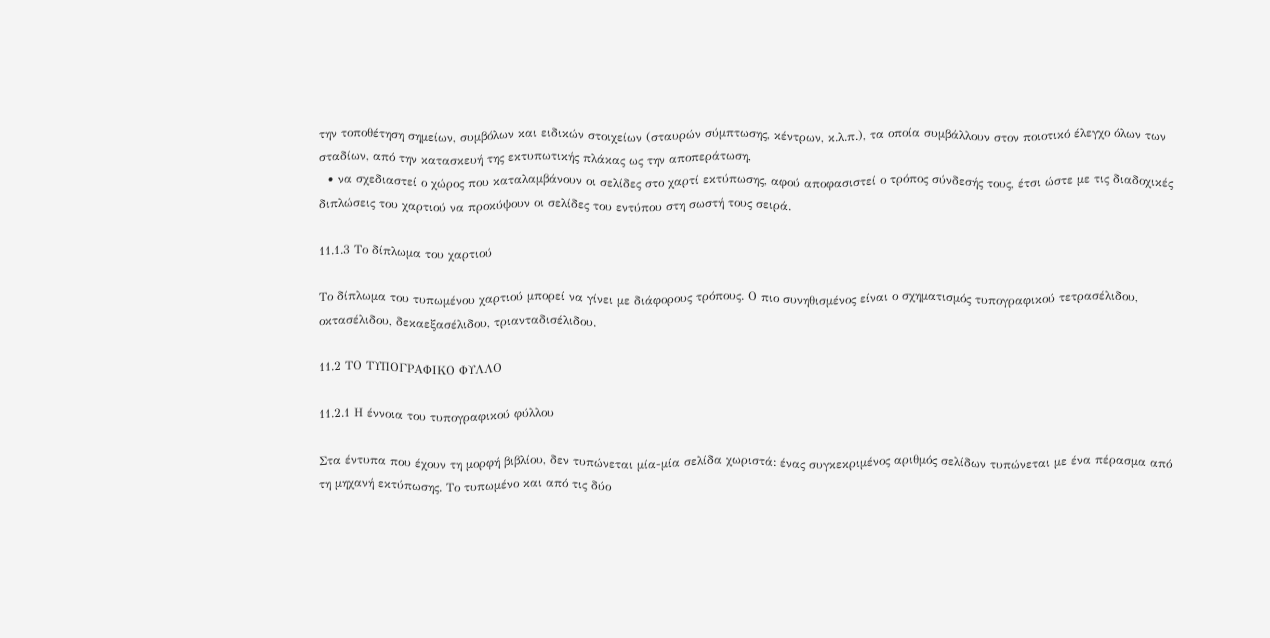την τοποθέτηση σημείων, συμβόλων και ειδικών στοιχείων (σταυρών σύμπτωσης, κέντρων, κ.λ.π.), τα οποία συμβάλλουν στον ποιοτικό έλεγχο όλων των σταδίων, από την κατασκευή της εκτυπωτικής πλάκας ως την αποπεράτωση,
  • να σχεδιαστεί ο χώρος που καταλαμβάνουν οι σελίδες στο χαρτί εκτύπωσης, αφού αποφασιστεί ο τρόπος σύνδεσής τους, έτσι ώστε με τις διαδοχικές διπλώσεις του χαρτιού να προκύψουν οι σελίδες του εντύπου στη σωστή τους σειρά.

11.1.3 Το δίπλωμα του χαρτιού

Το δίπλωμα του τυπωμένου χαρτιού μπορεί να γίνει με διάφορους τρόπους. Ο πιο συνηθισμένος είναι ο σχηματισμός τυπογραφικού τετρασέλιδου, οκτασέλιδου, δεκαεξασέλιδου, τριανταδισέλιδου.

11.2 ΤΟ ΤΥΠΟΓΡΑΦΙΚΟ ΦΥΛΛΟ

11.2.1 Η έννοια του τυπογραφικού φύλλου

Στα έντυπα που έχουν τη μορφή βιβλίου, δεν τυπώνεται μία-μία σελίδα χωριστά: ένας συγκεκριμένος αριθμός σελίδων τυπώνεται με ένα πέρασμα από τη μηχανή εκτύπωσης. Το τυπωμένο και από τις δύο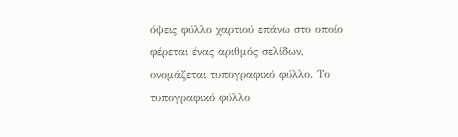όψεις φύλλο χαρτιού επάνω στο οποίο φέρεται ένας αριθμός σελίδων, ονομάζεται τυπογραφικό φύλλο. Το τυπογραφικό φύλλο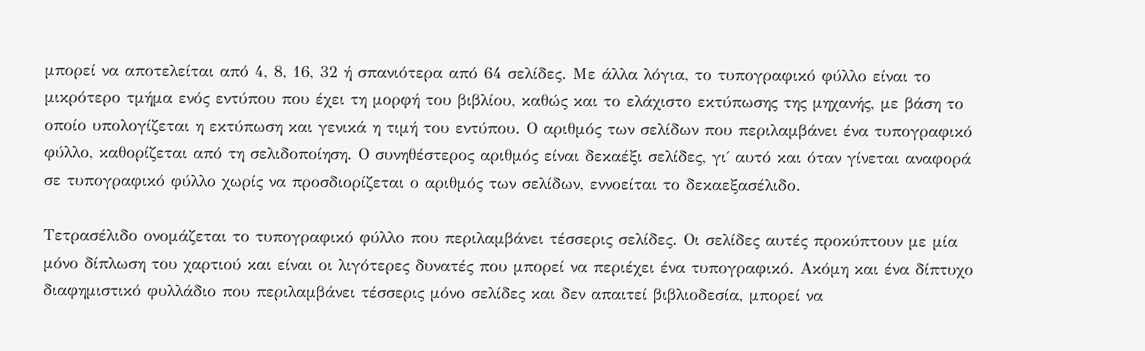μπορεί να αποτελείται από 4, 8, 16, 32 ή σπανιότερα από 64 σελίδες. Με άλλα λόγια, το τυπογραφικό φύλλο είναι το μικρότερο τμήμα ενός εντύπου που έχει τη μορφή του βιβλίου, καθώς και το ελάχιστο εκτύπωσης της μηχανής, με βάση το οποίο υπολογίζεται η εκτύπωση και γενικά η τιμή του εντύπου. Ο αριθμός των σελίδων που περιλαμβάνει ένα τυπογραφικό φύλλο, καθορίζεται από τη σελιδοποίηση. Ο συνηθέστερος αριθμός είναι δεκαέξι σελίδες, γι΄ αυτό και όταν γίνεται αναφορά σε τυπογραφικό φύλλο χωρίς να προσδιορίζεται ο αριθμός των σελίδων, εννοείται το δεκαεξασέλιδο.

Τετρασέλιδο ονομάζεται το τυπογραφικό φύλλο που περιλαμβάνει τέσσερις σελίδες. Οι σελίδες αυτές προκύπτουν με μία μόνο δίπλωση του χαρτιού και είναι οι λιγότερες δυνατές που μπορεί να περιέχει ένα τυπογραφικό. Ακόμη και ένα δίπτυχο διαφημιστικό φυλλάδιο που περιλαμβάνει τέσσερις μόνο σελίδες και δεν απαιτεί βιβλιοδεσία, μπορεί να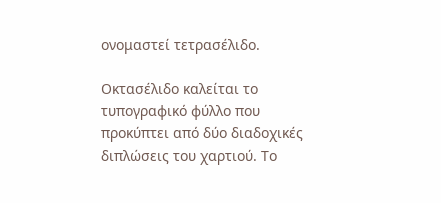ονομαστεί τετρασέλιδο.

Οκτασέλιδο καλείται το τυπογραφικό φύλλο που προκύπτει από δύο διαδοχικές διπλώσεις του χαρτιού. Το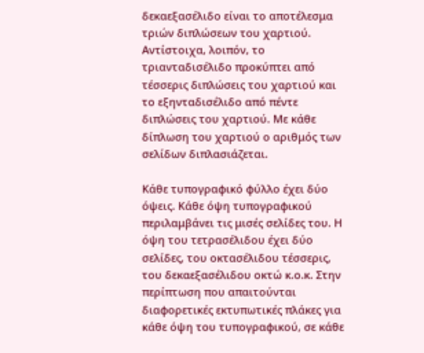δεκαεξασέλιδο είναι το αποτέλεσμα τριών διπλώσεων του χαρτιού. Αντίστοιχα, λοιπόν, το τριανταδισέλιδο προκύπτει από τέσσερις διπλώσεις του χαρτιού και το εξηνταδισέλιδο από πέντε διπλώσεις του χαρτιού. Με κάθε δίπλωση του χαρτιού ο αριθμός των σελίδων διπλασιάζεται.

Κάθε τυπογραφικό φύλλο έχει δύο όψεις. Κάθε όψη τυπογραφικού περιλαμβάνει τις μισές σελίδες του. Η όψη του τετρασέλιδου έχει δύο σελίδες, του οκτασέλιδου τέσσερις, του δεκαεξασέλιδου οκτώ κ.ο.κ. Στην περίπτωση που απαιτούνται διαφορετικές εκτυπωτικές πλάκες για κάθε όψη του τυπογραφικού, σε κάθε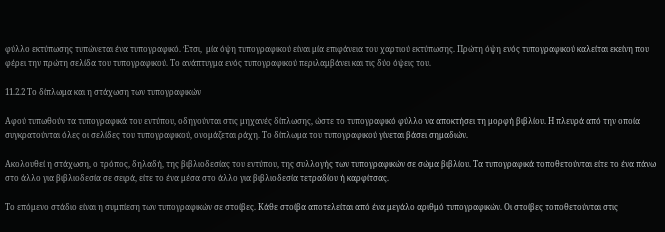φύλλο εκτύπωσης τυπώνεται ένα τυπογραφικό. Έτσι,  μία όψη τυπογραφικού είναι μία επιφάνεια του χαρτιού εκτύπωσης. Πρώτη όψη ενός τυπογραφικού καλείται εκείνη που φέρει την πρώτη σελίδα του τυπογραφικού. Το ανάπτυγμα ενός τυπογραφικού περιλαμβάνει και τις δύο όψεις του.

11.2.2 Το δίπλωμα και η στάχωση των τυπογραφικών

Αφού τυπωθούν τα τυπογραφικά του εντύπου, οδηγούνται στις μηχανές δίπλωσης, ώστε το τυπογραφικό φύλλο να αποκτήσει τη μορφή βιβλίου. Η πλευρά από την οποία συγκρατούνται όλες οι σελίδες του τυπογραφικού, ονομάζεται ράχη. Το δίπλωμα του τυπογραφικού γίνεται βάσει σημαδιών.

Ακολουθεί η στάχωση, ο τρόπος, δηλαδή, της βιβλιοδεσίας του εντύπου, της συλλογής των τυπογραφικών σε σώμα βιβλίου. Τα τυπογραφικά τοποθετούνται είτε το ένα πάνω στο άλλο για βιβλιοδεσία σε σειρά, είτε το ένα μέσα στο άλλο για βιβλιοδεσία τετραδίου ή καρφίτσας.

Το επόμενο στάδιο είναι η συμπίεση των τυπογραφικών σε στοίβες. Κάθε στοίβα αποτελείται από ένα μεγάλο αριθμό τυπογραφικών. Οι στοίβες τοποθετούνται στις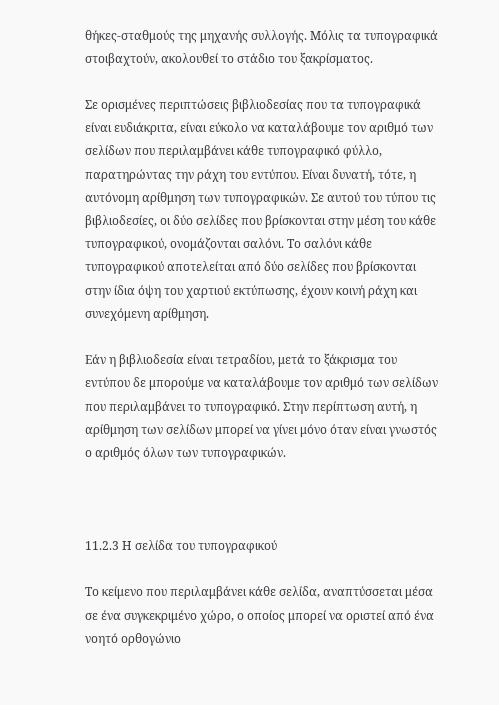θήκες-σταθμούς της μηχανής συλλογής. Μόλις τα τυπογραφικά στοιβαχτούν, ακολουθεί το στάδιο του ξακρίσματος.

Σε ορισμένες περιπτώσεις βιβλιοδεσίας που τα τυπογραφικά είναι ευδιάκριτα, είναι εύκολο να καταλάβουμε τον αριθμό των σελίδων που περιλαμβάνει κάθε τυπογραφικό φύλλο, παρατηρώντας την ράχη του εντύπου. Είναι δυνατή, τότε, η αυτόνομη αρίθμηση των τυπογραφικών. Σε αυτού του τύπου τις βιβλιοδεσίες, οι δύο σελίδες που βρίσκονται στην μέση του κάθε τυπογραφικού, ονομάζονται σαλόνι. Το σαλόνι κάθε τυπογραφικού αποτελείται από δύο σελίδες που βρίσκονται στην ίδια όψη του χαρτιού εκτύπωσης, έχουν κοινή ράχη και συνεχόμενη αρίθμηση.

Εάν η βιβλιοδεσία είναι τετραδίου, μετά το ξάκρισμα του εντύπου δε μπορούμε να καταλάβουμε τον αριθμό των σελίδων που περιλαμβάνει το τυπογραφικό. Στην περίπτωση αυτή, η αρίθμηση των σελίδων μπορεί να γίνει μόνο όταν είναι γνωστός ο αριθμός όλων των τυπογραφικών.



11.2.3 Η σελίδα του τυπογραφικού

Το κείμενο που περιλαμβάνει κάθε σελίδα, αναπτύσσεται μέσα σε ένα συγκεκριμένο χώρο, ο οποίος μπορεί να οριστεί από ένα νοητό ορθογώνιο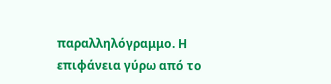παραλληλόγραμμο. Η επιφάνεια γύρω από το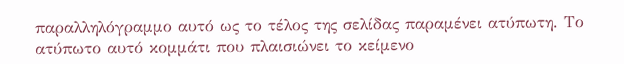παραλληλόγραμμο αυτό ως το τέλος της σελίδας παραμένει ατύπωτη. Το ατύπωτο αυτό κομμάτι που πλαισιώνει το κείμενο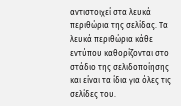αντιστοιχεί στα λευκά περιθώρια της σελίδας. Τα λευκά περιθώρια κάθε εντύπου καθορίζονται στο στάδιο της σελιδοποίησης και είναι τα ίδια για όλες τις σελίδες του.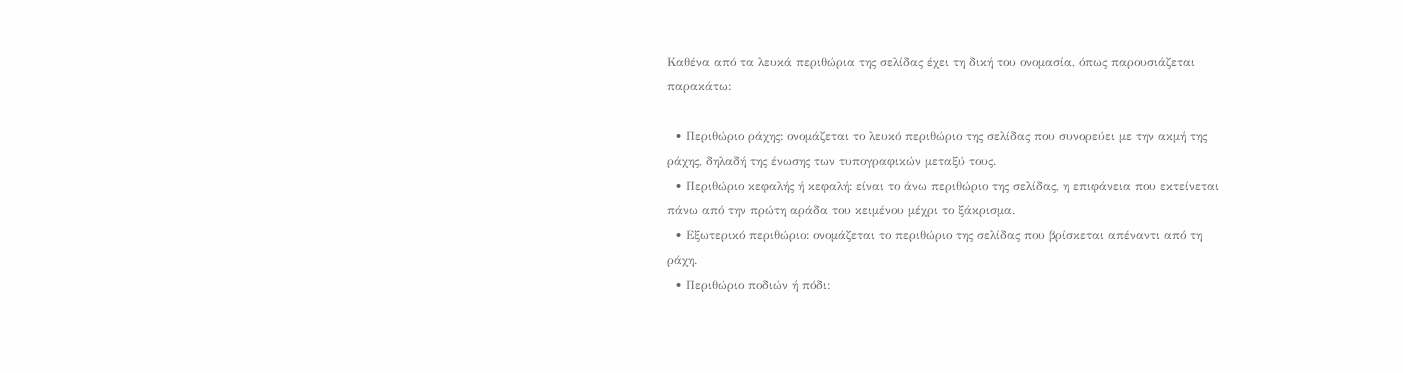Καθένα από τα λευκά περιθώρια της σελίδας έχει τη δική του ονομασία, όπως παρουσιάζεται παρακάτω:

  • Περιθώριο ράχης: ονομάζεται το λευκό περιθώριο της σελίδας που συνορεύει με την ακμή της ράχης, δηλαδή της ένωσης των τυπογραφικών μεταξύ τους.
  • Περιθώριο κεφαλής ή κεφαλή: είναι το άνω περιθώριο της σελίδας, η επιφάνεια που εκτείνεται πάνω από την πρώτη αράδα του κειμένου μέχρι το ξάκρισμα.
  • Εξωτερικό περιθώριο: ονομάζεται το περιθώριο της σελίδας που βρίσκεται απέναντι από τη ράχη.
  • Περιθώριο ποδιών ή πόδι: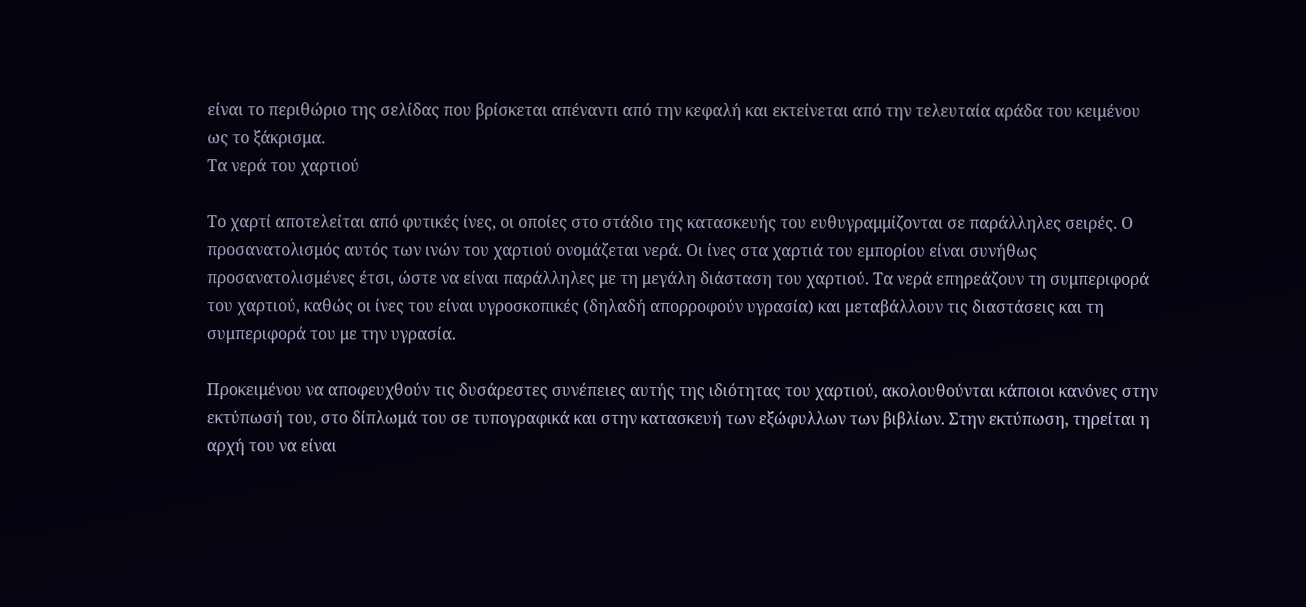είναι το περιθώριο της σελίδας που βρίσκεται απέναντι από την κεφαλή και εκτείνεται από την τελευταία αράδα του κειμένου ως το ξάκρισμα.
Τα νερά του χαρτιού

Το χαρτί αποτελείται από φυτικές ίνες, οι οποίες στο στάδιο της κατασκευής του ευθυγραμμίζονται σε παράλληλες σειρές. Ο προσανατολισμός αυτός των ινών του χαρτιού ονομάζεται νερά. Οι ίνες στα χαρτιά του εμπορίου είναι συνήθως προσανατολισμένες έτσι, ώστε να είναι παράλληλες με τη μεγάλη διάσταση του χαρτιού. Τα νερά επηρεάζουν τη συμπεριφορά του χαρτιού, καθώς οι ίνες του είναι υγροσκοπικές (δηλαδή απορροφούν υγρασία) και μεταβάλλουν τις διαστάσεις και τη συμπεριφορά του με την υγρασία.

Προκειμένου να αποφευχθούν τις δυσάρεστες συνέπειες αυτής της ιδιότητας του χαρτιού, ακολουθούνται κάποιοι κανόνες στην εκτύπωσή του, στο δίπλωμά του σε τυπογραφικά και στην κατασκευή των εξώφυλλων των βιβλίων. Στην εκτύπωση, τηρείται η αρχή του να είναι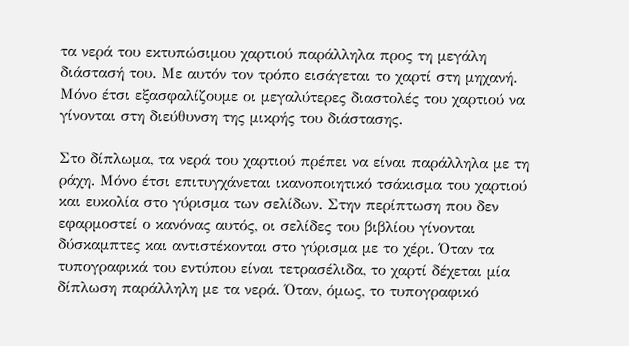τα νερά του εκτυπώσιμου χαρτιού παράλληλα προς τη μεγάλη διάστασή του. Με αυτόν τον τρόπο εισάγεται το χαρτί στη μηχανή. Μόνο έτσι εξασφαλίζουμε οι μεγαλύτερες διαστολές του χαρτιού να γίνονται στη διεύθυνση της μικρής του διάστασης.

Στο δίπλωμα, τα νερά του χαρτιού πρέπει να είναι παράλληλα με τη ράχη. Μόνο έτσι επιτυγχάνεται ικανοποιητικό τσάκισμα του χαρτιού και ευκολία στο γύρισμα των σελίδων. Στην περίπτωση που δεν εφαρμοστεί ο κανόνας αυτός, οι σελίδες του βιβλίου γίνονται δύσκαμπτες και αντιστέκονται στο γύρισμα με το χέρι. Όταν τα τυπογραφικά του εντύπου είναι τετρασέλιδα, το χαρτί δέχεται μία δίπλωση παράλληλη με τα νερά. Όταν, όμως, το τυπογραφικό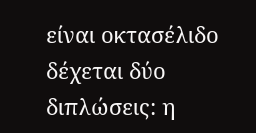είναι οκτασέλιδο δέχεται δύο διπλώσεις: η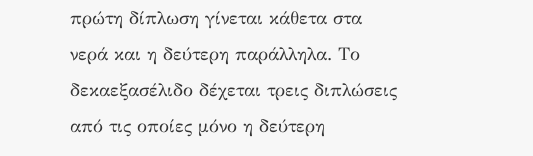πρώτη δίπλωση γίνεται κάθετα στα νερά και η δεύτερη παράλληλα. Το δεκαεξασέλιδο δέχεται τρεις διπλώσεις από τις οποίες μόνο η δεύτερη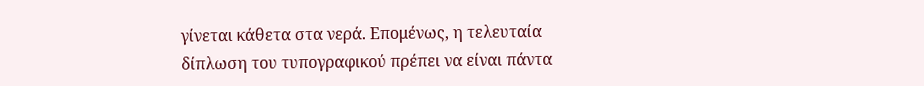γίνεται κάθετα στα νερά. Επομένως, η τελευταία δίπλωση του τυπογραφικού πρέπει να είναι πάντα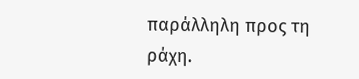παράλληλη προς τη ράχη.